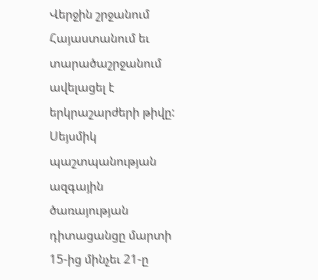Վերջին շրջանում Հայաստանում եւ տարածաշրջանում ավելացել է երկրաշարժերի թիվը: Սեյսմիկ պաշտպանության ազգային ծառայության դիտացանցը մարտի 15-ից մինչեւ 21-ը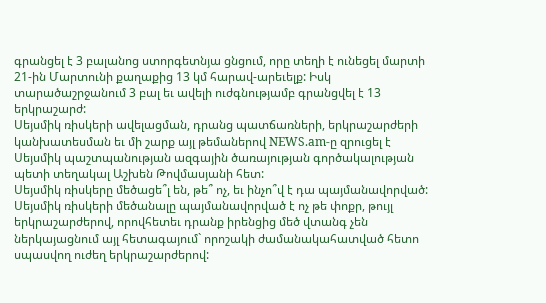գրանցել է 3 բալանոց ստորգետնյա ցնցում, որը տեղի է ունեցել մարտի 21-ին Մարտունի քաղաքից 13 կմ հարավ-արեւելք: Իսկ տարածաշրջանում 3 բալ եւ ավելի ուժգնությամբ գրանցվել է 13 երկրաշարժ:
Սեյսմիկ ռիսկերի ավելացման, դրանց պատճառների, երկրաշարժերի կանխատեսման եւ մի շարք այլ թեմաներով NEWS.am-ը զրուցել է Սեյսմիկ պաշտպանության ազգային ծառայության գործակալության պետի տեղակալ Աշխեն Թովմասյանի հետ:
Սեյսմիկ ռիսկերը մեծացե՞լ են, թե՞ ոչ, եւ ինչո՞վ է դա պայմանավորված:
Սեյսմիկ ռիսկերի մեծանալը պայմանավորված է ոչ թե փոքր, թույլ երկրաշարժերով, որովհետեւ դրանք իրենցից մեծ վտանգ չեն ներկայացնում այլ հետագայում` որոշակի ժամանակահատված հետո սպասվող ուժեղ երկրաշարժերով: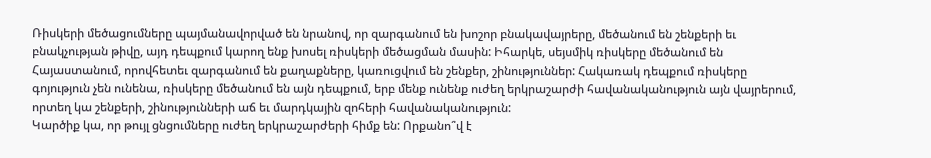Ռիսկերի մեծացումները պայմանավորված են նրանով, որ զարգանում են խոշոր բնակավայրերը, մեծանում են շենքերի եւ բնակչության թիվը, այդ դեպքում կարող ենք խոսել ռիսկերի մեծացման մասին: Իհարկե, սեյսմիկ ռիսկերը մեծանում են Հայաստանում, որովհետեւ զարգանում են քաղաքները, կառուցվում են շենքեր, շինություններ: Հակառակ դեպքում ռիսկերը գոյություն չեն ունենա, ռիսկերը մեծանում են այն դեպքում, երբ մենք ունենք ուժեղ երկրաշարժի հավանականություն այն վայրերում, որտեղ կա շենքերի, շինությունների աճ եւ մարդկային զոհերի հավանականություն:
Կարծիք կա, որ թույլ ցնցումները ուժեղ երկրաշարժերի հիմք են: Որքանո՞վ է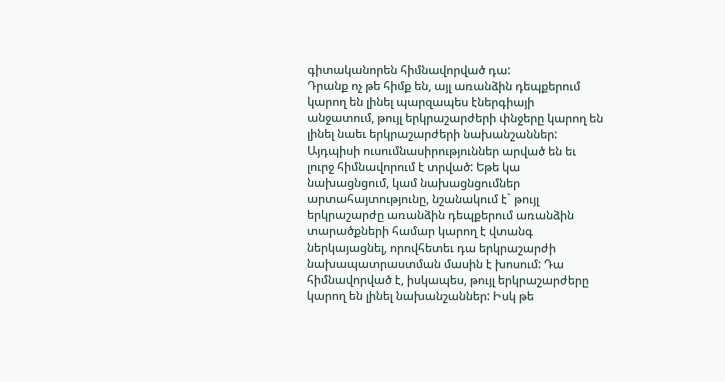գիտականորեն հիմնավորված դա:
Դրանք ոչ թե հիմք են, այլ առանձին դեպքերում կարող են լինել պարզապես էներգիայի անջատում, թույլ երկրաշարժերի փնջերը կարող են լինել նաեւ երկրաշարժերի նախանշաններ: Այդպիսի ուսումնասիրություններ արված են եւ լուրջ հիմնավորում է տրված: Եթե կա նախացնցում, կամ նախացնցումներ արտահայտությունը, նշանակում է` թույլ երկրաշարժը առանձին դեպքերում առանձին տարածքների համար կարող է վտանգ ներկայացնել, որովհետեւ դա երկրաշարժի նախապատրաստման մասին է խոսում: Դա հիմնավորված է, իսկապես, թույլ երկրաշարժերը կարող են լինել նախանշաններ: Իսկ թե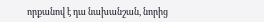որքանով է դա նախանշան, նորից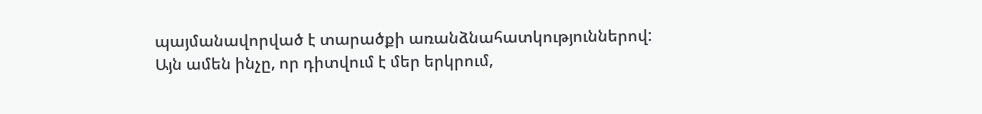պայմանավորված է տարածքի առանձնահատկություններով: Այն ամեն ինչը, որ դիտվում է մեր երկրում,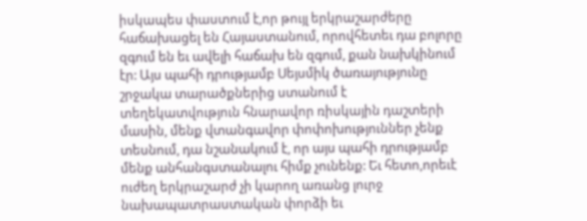իսկապես փաստում է,որ թույլ երկրաշարժերը հաճախացել են Հայաստանում, որովհետեւ դա բոլորը զգում են եւ ավելի հաճախ են զգում, քան նախկինում էր: Այս պահի դրությամբ Սեյսմիկ ծառայությունը շրջակա տարածքներից ստանում է տեղեկատվություն հնարավոր ռիսկային դաշտերի մասին, մենք վտանգավոր փոփոխություններ չենք տեսնում, դա նշանակում է, որ այս պահի դրությամբ մենք անհանգստանալու հիմք չունենք: Եւ հետո,որեւէ ուժեղ երկրաշարժ չի կարող առանց լուրջ նախապատրաստական փորձի եւ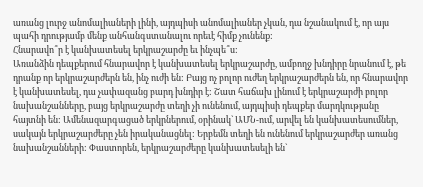առանց լուրջ անոմալիաների լինի, այդպիսի անոմալիաներ չկան, դա նշանակում է, որ այս պահի դրությամբ մենք անհանգստանալու որեւէ հիմք չունենք:
Հնարավո՞ր է կանխատեսել երկրաշարժը եւ ինչպե՞ս:
Առանձին դեպքերում հնարավոր է կանխատեսել երկրաշարժը, ամբողջ խնդիրը նրանում է, թե դրանք որ երկրաշարժերն են, ինչ ուժի են: Բայց ոչ բոլոր ուժեղ երկրաշարժերն են, որ հնարավոր է կանխատեսել, դա չափազանց բարդ խնդիր է: Շատ հաճախ լինում է երկրաշարժի բոլոր նախանշանները, բայց երկրաշարժը տեղի չի ունենում, այդպիսի դեպքեր մարդկությանը հայտնի են: Ամենազարգացած երկրներում, օրինակ` ԱՄՆ-ում, արվել են կանխատեսումներ, սակայն երկրաշարժերը չեն իրականացնել: Երբեմն տեղի են ունենում երկրաշարժեր առանց նախանշանների: Փաստորեն, երկրաշարժերը կանխատեսելի են`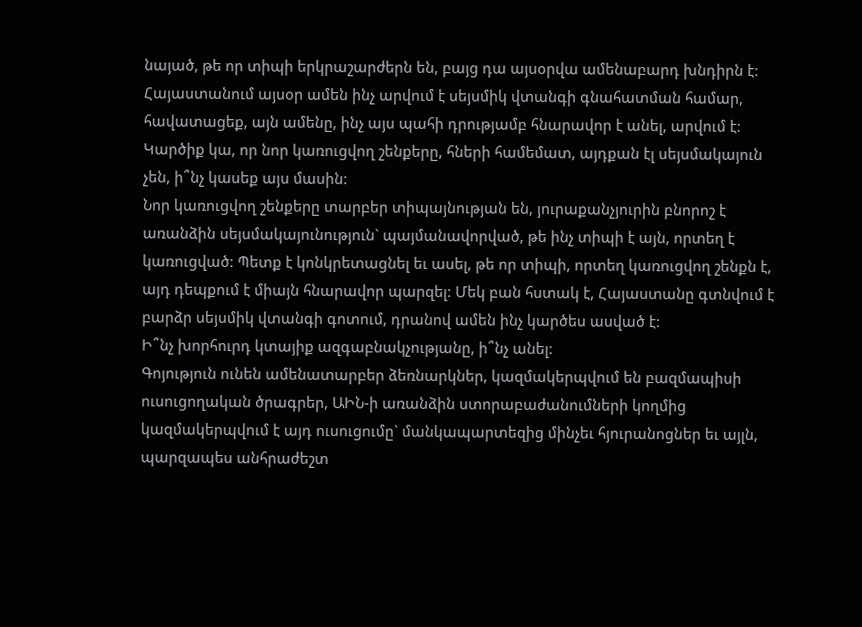նայած, թե որ տիպի երկրաշարժերն են, բայց դա այսօրվա ամենաբարդ խնդիրն է: Հայաստանում այսօր ամեն ինչ արվում է սեյսմիկ վտանգի գնահատման համար, հավատացեք, այն ամենը, ինչ այս պահի դրությամբ հնարավոր է անել, արվում է:
Կարծիք կա, որ նոր կառուցվող շենքերը, հների համեմատ, այդքան էլ սեյսմակայուն չեն, ի՞նչ կասեք այս մասին:
Նոր կառուցվող շենքերը տարբեր տիպայնության են, յուրաքանչյուրին բնորոշ է առանձին սեյսմակայունություն` պայմանավորված, թե ինչ տիպի է այն, որտեղ է կառուցված: Պետք է կոնկրետացնել եւ ասել, թե որ տիպի, որտեղ կառուցվող շենքն է, այդ դեպքում է միայն հնարավոր պարզել: Մեկ բան հստակ է, Հայաստանը գտնվում է բարձր սեյսմիկ վտանգի գոտում, դրանով ամեն ինչ կարծես ասված է:
Ի՞նչ խորհուրդ կտայիք ազգաբնակչությանը, ի՞նչ անել:
Գոյություն ունեն ամենատարբեր ձեռնարկներ, կազմակերպվում են բազմապիսի ուսուցողական ծրագրեր, ԱԻՆ-ի առանձին ստորաբաժանումների կողմից կազմակերպվում է այդ ուսուցումը` մանկապարտեզից մինչեւ հյուրանոցներ եւ այլն, պարզապես անհրաժեշտ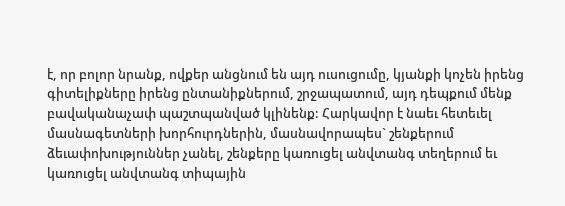է, որ բոլոր նրանք, ովքեր անցնում են այդ ուսուցումը, կյանքի կոչեն իրենց գիտելիքները իրենց ընտանիքներում, շրջապատում, այդ դեպքում մենք բավականաչափ պաշտպանված կլինենք: Հարկավոր է նաեւ հետեւել մասնագետների խորհուրդներին, մասնավորապես` շենքերում ձեւափոխություններ չանել, շենքերը կառուցել անվտանգ տեղերում եւ կառուցել անվտանգ տիպային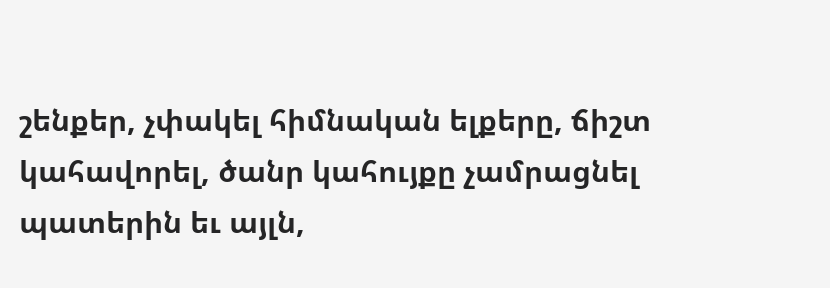շենքեր, չփակել հիմնական ելքերը, ճիշտ կահավորել, ծանր կահույքը չամրացնել պատերին եւ այլն,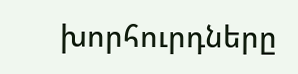խորհուրդները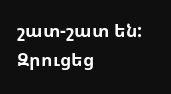շատ-շատ են:
Զրուցեց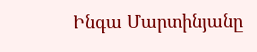Ինգա Մարտինյանը